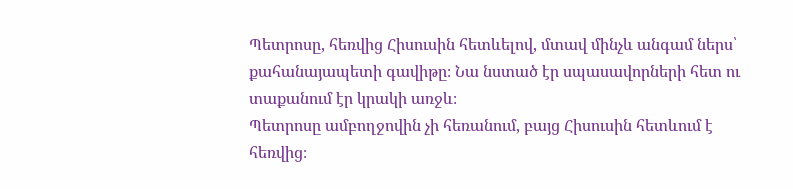Պետրոսը, հեռվից Հիսուսին հետևելով, մտավ մինչև անգամ ներս՝ քահանայապետի գավիթը։ Նա նստած էր սպասավորների հետ ու տաքանում էր կրակի առջև։
Պետրոսը ամբողջովին չի հեռանում, բայց Հիսուսին հետևում է հեռվից։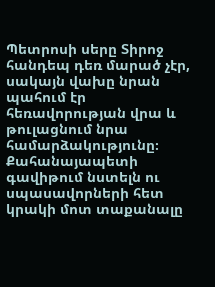Պետրոսի սերը Տիրոջ հանդեպ դեռ մարած չէր, սակայն վախը նրան պահում էր հեռավորության վրա և թուլացնում նրա համարձակությունը։ Քահանայապետի գավիթում նստելն ու սպասավորների հետ կրակի մոտ տաքանալը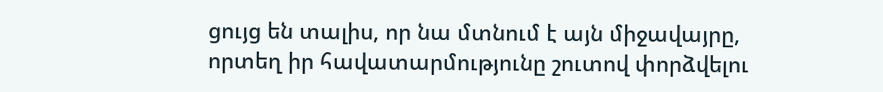ցույց են տալիս, որ նա մտնում է այն միջավայրը, որտեղ իր հավատարմությունը շուտով փորձվելու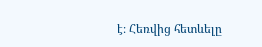է։ Հեռվից հետևելը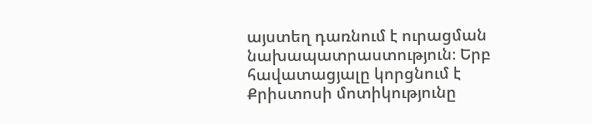այստեղ դառնում է ուրացման նախապատրաստություն։ Երբ հավատացյալը կորցնում է Քրիստոսի մոտիկությունը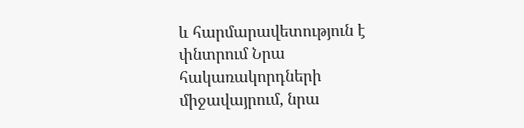և հարմարավետություն է փնտրում Նրա հակառակորդների միջավայրում, նրա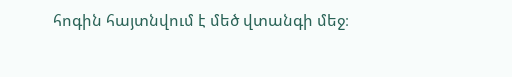հոգին հայտնվում է մեծ վտանգի մեջ։